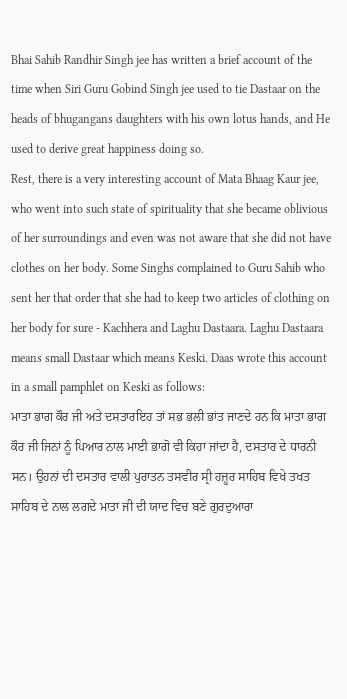Bhai Sahib Randhir Singh jee has written a brief account of the time when Siri Guru Gobind Singh jee used to tie Dastaar on the heads of bhugangans daughters with his own lotus hands, and He used to derive great happiness doing so.
Rest, there is a very interesting account of Mata Bhaag Kaur jee, who went into such state of spirituality that she became oblivious of her surroundings and even was not aware that she did not have clothes on her body. Some Singhs complained to Guru Sahib who sent her that order that she had to keep two articles of clothing on her body for sure - Kachhera and Laghu Dastaara. Laghu Dastaara means small Dastaar which means Keski. Daas wrote this account in a small pamphlet on Keski as follows:
ਮਾਤਾ ਭਾਗ ਕੌਰ ਜੀ ਅਤੇ ਦਸਤਾਰਇਹ ਤਾਂ ਸਭ ਭਲੀ ਭਾਂਤ ਜਾਣਦੇ ਹਨ ਕਿ ਮਾਤਾ ਭਾਗ ਕੌਰ ਜੀ ਜਿਨਾਂ ਨੂੰ ਪਿਆਰ ਨਾਲ ਮਾਈ ਭਾਗੋ ਵੀ ਕਿਹਾ ਜਾਂਦਾ ਹੈ, ਦਸਤਾਰ ਦੇ ਧਾਰਨੀ ਸਨ। ਉਹਨਾਂ ਦੀ ਦਸਤਾਰ ਵਾਲੀ ਪੁਰਾਤਨ ਤਸਵੀਰ ਸ੍ਰੀ ਹਜ਼ੂਰ ਸਾਹਿਬ ਵਿਖੇ ਤਖਤ ਸਾਹਿਬ ਦੇ ਨਾਲ ਲਗਦੇ ਮਾਤਾ ਜੀ ਦੀ ਯਾਦ ਵਿਚ ਬਣੇ ਗੁਰਦੁਆਰਾ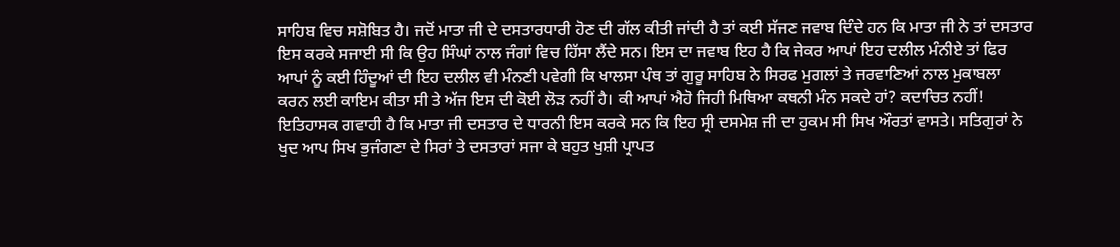ਸਾਹਿਬ ਵਿਚ ਸਸ਼ੋਬਿਤ ਹੈ। ਜਦੋਂ ਮਾਤਾ ਜੀ ਦੇ ਦਸਤਾਰਧਾਰੀ ਹੋਣ ਦੀ ਗੱਲ ਕੀਤੀ ਜਾਂਦੀ ਹੈ ਤਾਂ ਕਈ ਸੱਜਣ ਜਵਾਬ ਦਿੰਦੇ ਹਨ ਕਿ ਮਾਤਾ ਜੀ ਨੇ ਤਾਂ ਦਸਤਾਰ ਇਸ ਕਰਕੇ ਸਜਾਈ ਸੀ ਕਿ ਉਹ ਸਿੰਘਾਂ ਨਾਲ ਜੰਗਾਂ ਵਿਚ ਹਿੱਸਾ ਲੈਂਦੇ ਸਨ। ਇਸ ਦਾ ਜਵਾਬ ਇਹ ਹੈ ਕਿ ਜੇਕਰ ਆਪਾਂ ਇਹ ਦਲੀਲ ਮੰਨੀਏ ਤਾਂ ਫਿਰ ਆਪਾਂ ਨੂੰ ਕਈ ਹਿੰਦੂਆਂ ਦੀ ਇਹ ਦਲੀਲ ਵੀ ਮੰਨਣੀ ਪਵੇਗੀ ਕਿ ਖਾਲਸਾ ਪੰਥ ਤਾਂ ਗੁਰੂ ਸਾਹਿਬ ਨੇ ਸਿਰਫ ਮੁਗਲਾਂ ਤੇ ਜਰਵਾਣਿਆਂ ਨਾਲ ਮੁਕਾਬਲਾ ਕਰਨ ਲਈ ਕਾਇਮ ਕੀਤਾ ਸੀ ਤੇ ਅੱਜ ਇਸ ਦੀ ਕੋਈ ਲੋੜ ਨਹੀਂ ਹੈ। ਕੀ ਆਪਾਂ ਐਹੋ ਜਿਹੀ ਮਿਥਿਆ ਕਥਨੀ ਮੰਨ ਸਕਦੇ ਹਾਂ? ਕਦਾਚਿਤ ਨਹੀਂ!
ਇਤਿਹਾਸਕ ਗਵਾਹੀ ਹੈ ਕਿ ਮਾਤਾ ਜੀ ਦਸਤਾਰ ਦੇ ਧਾਰਨੀ ਇਸ ਕਰਕੇ ਸਨ ਕਿ ਇਹ ਸ੍ਰੀ ਦਸਮੇਸ਼ ਜੀ ਦਾ ਹੁਕਮ ਸੀ ਸਿਖ ਔਰਤਾਂ ਵਾਸਤੇ। ਸਤਿਗੁਰਾਂ ਨੇ ਖੁਦ ਆਪ ਸਿਖ ਭੁਜੰਗਣਾ ਦੇ ਸਿਰਾਂ ਤੇ ਦਸਤਾਰਾਂ ਸਜਾ ਕੇ ਬਹੁਤ ਖੁਸ਼ੀ ਪ੍ਰਾਪਤ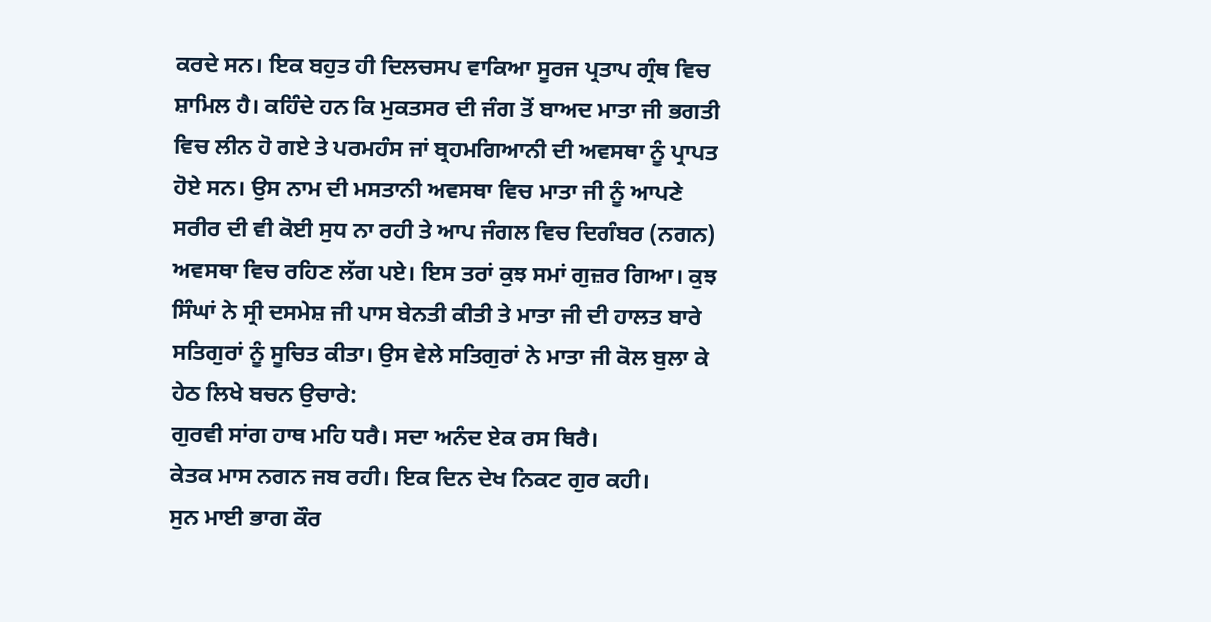ਕਰਦੇ ਸਨ। ਇਕ ਬਹੁਤ ਹੀ ਦਿਲਚਸਪ ਵਾਕਿਆ ਸੂਰਜ ਪ੍ਰਤਾਪ ਗ੍ਰੰਥ ਵਿਚ ਸ਼ਾਮਿਲ ਹੈ। ਕਹਿੰਦੇ ਹਨ ਕਿ ਮੁਕਤਸਰ ਦੀ ਜੰਗ ਤੋਂ ਬਾਅਦ ਮਾਤਾ ਜੀ ਭਗਤੀ ਵਿਚ ਲੀਨ ਹੋ ਗਏ ਤੇ ਪਰਮਹੰਸ ਜਾਂ ਬ੍ਰਹਮਗਿਆਨੀ ਦੀ ਅਵਸਥਾ ਨੂੰ ਪ੍ਰਾਪਤ ਹੋਏ ਸਨ। ਉਸ ਨਾਮ ਦੀ ਮਸਤਾਨੀ ਅਵਸਥਾ ਵਿਚ ਮਾਤਾ ਜੀ ਨੂੰ ਆਪਣੇ ਸਰੀਰ ਦੀ ਵੀ ਕੋਈ ਸੁਧ ਨਾ ਰਹੀ ਤੇ ਆਪ ਜੰਗਲ ਵਿਚ ਦਿਗੰਬਰ (ਨਗਨ) ਅਵਸਥਾ ਵਿਚ ਰਹਿਣ ਲੱਗ ਪਏ। ਇਸ ਤਰਾਂ ਕੁਝ ਸਮਾਂ ਗੁਜ਼ਰ ਗਿਆ। ਕੁਝ ਸਿੰਘਾਂ ਨੇ ਸ੍ਰੀ ਦਸਮੇਸ਼ ਜੀ ਪਾਸ ਬੇਨਤੀ ਕੀਤੀ ਤੇ ਮਾਤਾ ਜੀ ਦੀ ਹਾਲਤ ਬਾਰੇ ਸਤਿਗੁਰਾਂ ਨੂੰ ਸੂਚਿਤ ਕੀਤਾ। ਉਸ ਵੇਲੇ ਸਤਿਗੁਰਾਂ ਨੇ ਮਾਤਾ ਜੀ ਕੋਲ ਬੁਲਾ ਕੇ ਹੇਠ ਲਿਖੇ ਬਚਨ ਉਚਾਰੇ:
ਗੁਰਵੀ ਸਾਂਗ ਹਾਥ ਮਹਿ ਧਰੈ। ਸਦਾ ਅਨੰਦ ਏਕ ਰਸ ਥਿਰੈ।
ਕੇਤਕ ਮਾਸ ਨਗਨ ਜਬ ਰਹੀ। ਇਕ ਦਿਨ ਦੇਖ ਨਿਕਟ ਗੁਰ ਕਹੀ।
ਸੁਨ ਮਾਈ ਭਾਗ ਕੌਰ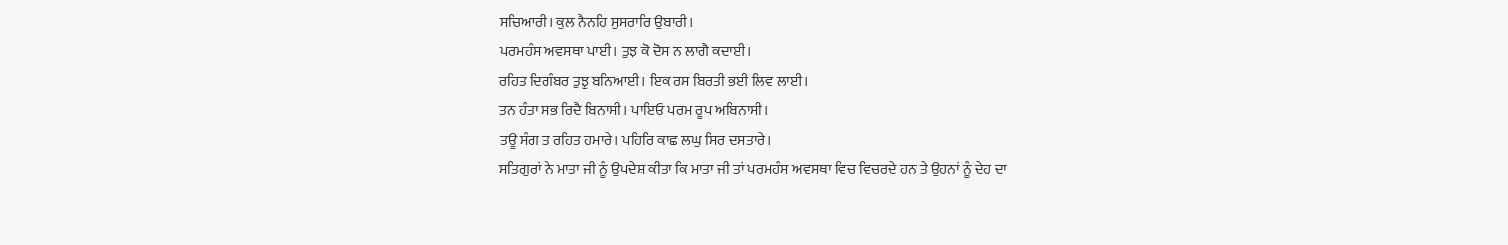ਸਚਿਆਰੀ। ਕੁਲ ਨੈਨਹਿ ਸੁਸਰਾਰਿ ਉਬਾਰੀ।
ਪਰਮਹੰਸ ਅਵਸਥਾ ਪਾਈ। ਤੁਝ ਕੋ ਦੋਸ ਨ ਲਾਗੈ ਕਦਾਈ।
ਰਹਿਤ ਦਿਗੰਬਰ ਤੁਝੁ ਬਨਿਆਈ। ਇਕ ਰਸ ਬਿਰਤੀ ਭਈ ਲਿਵ ਲਾਈ।
ਤਨ ਹੰਤਾ ਸਭ ਰਿਦੈ ਬਿਨਾਸੀ। ਪਾਇਓ ਪਰਮ ਰੂਪ ਅਬਿਨਾਸੀ।
ਤਊ ਸੰਗ ਤ ਰਹਿਤ ਹਮਾਰੇ। ਪਹਿਰਿ ਕਾਛ ਲਘੁ ਸਿਰ ਦਸਤਾਰੇ।
ਸਤਿਗੁਰਾਂ ਨੇ ਮਾਤਾ ਜੀ ਨੂੰ ਉਪਦੇਸ਼ ਕੀਤਾ ਕਿ ਮਾਤਾ ਜੀ ਤਾਂ ਪਰਮਹੰਸ ਅਵਸਥਾ ਵਿਚ ਵਿਚਰਦੇ ਹਨ ਤੇ ਉਹਨਾਂ ਨੂੰ ਦੇਹ ਦਾ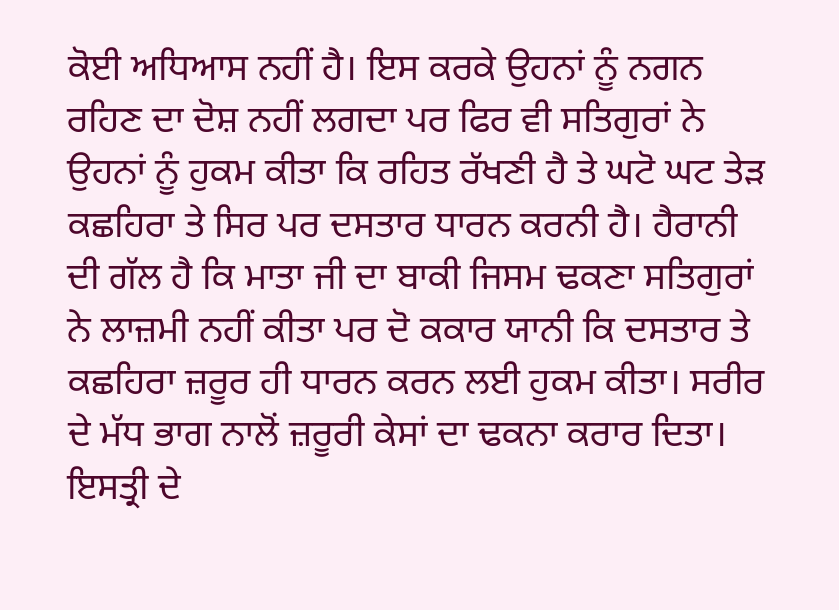ਕੋਈ ਅਧਿਆਸ ਨਹੀਂ ਹੈ। ਇਸ ਕਰਕੇ ਉਹਨਾਂ ਨੂੰ ਨਗਨ ਰਹਿਣ ਦਾ ਦੋਸ਼ ਨਹੀਂ ਲਗਦਾ ਪਰ ਫਿਰ ਵੀ ਸਤਿਗੁਰਾਂ ਨੇ ਉਹਨਾਂ ਨੂੰ ਹੁਕਮ ਕੀਤਾ ਕਿ ਰਹਿਤ ਰੱਖਣੀ ਹੈ ਤੇ ਘਟੋ ਘਟ ਤੇੜ ਕਛਹਿਰਾ ਤੇ ਸਿਰ ਪਰ ਦਸਤਾਰ ਧਾਰਨ ਕਰਨੀ ਹੈ। ਹੈਰਾਨੀ ਦੀ ਗੱਲ ਹੈ ਕਿ ਮਾਤਾ ਜੀ ਦਾ ਬਾਕੀ ਜਿਸਮ ਢਕਣਾ ਸਤਿਗੁਰਾਂ ਨੇ ਲਾਜ਼ਮੀ ਨਹੀਂ ਕੀਤਾ ਪਰ ਦੋ ਕਕਾਰ ਯਾਨੀ ਕਿ ਦਸਤਾਰ ਤੇ ਕਛਹਿਰਾ ਜ਼ਰੂਰ ਹੀ ਧਾਰਨ ਕਰਨ ਲਈ ਹੁਕਮ ਕੀਤਾ। ਸਰੀਰ ਦੇ ਮੱਧ ਭਾਗ ਨਾਲੋਂ ਜ਼ਰੂਰੀ ਕੇਸਾਂ ਦਾ ਢਕਨਾ ਕਰਾਰ ਦਿਤਾ। ਇਸਤ੍ਰੀ ਦੇ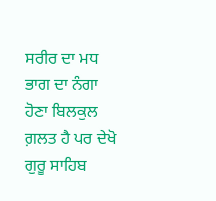ਸਰੀਰ ਦਾ ਮਧ ਭਾਗ ਦਾ ਨੰਗਾ ਹੋਣਾ ਬਿਲਕੁਲ ਗ਼ਲਤ ਹੈ ਪਰ ਦੇਖੋ ਗੁਰੂ ਸਾਹਿਬ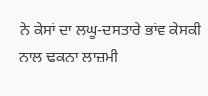ਨੇ ਕੇਸਾਂ ਦਾ ਲਘੂ-ਦਸਤਾਰੇ ਭਾਂਵ ਕੇਸਕੀ ਨਾਲ ਢਕਨਾ ਲਾਜ਼ਮੀ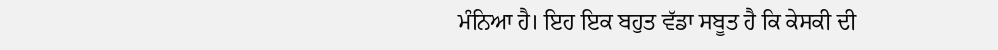ਮੰਨਿਆ ਹੈ। ਇਹ ਇਕ ਬਹੁਤ ਵੱਡਾ ਸਬੂਤ ਹੈ ਕਿ ਕੇਸਕੀ ਦੀ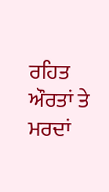ਰਹਿਤ ਔਰਤਾਂ ਤੇ ਮਰਦਾਂ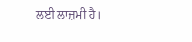ਲਈ ਲਾਜ਼ਮੀ ਹੈ।